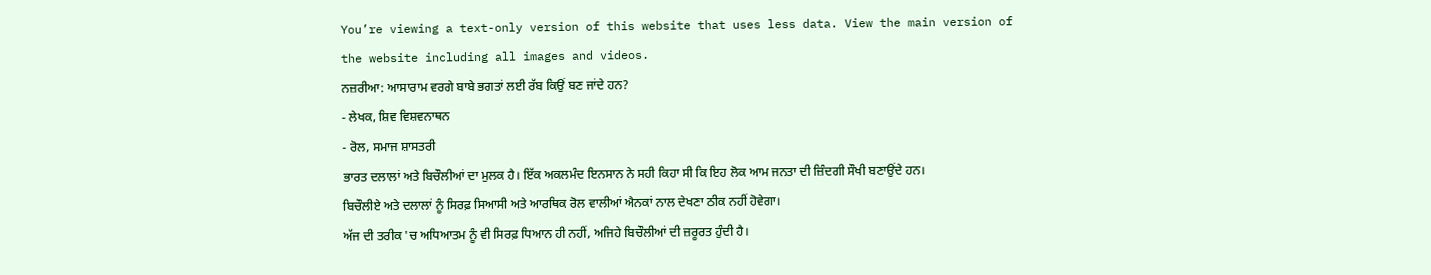You’re viewing a text-only version of this website that uses less data. View the main version of the website including all images and videos.
ਨਜ਼ਰੀਆ: ਆਸਾਰਾਮ ਵਰਗੇ ਬਾਬੇ ਭਗਤਾਂ ਲਈ ਰੱਬ ਕਿਉਂ ਬਣ ਜਾਂਦੇ ਹਨ?
- ਲੇਖਕ, ਸ਼ਿਵ ਵਿਸ਼ਵਨਾਥਨ
- ਰੋਲ, ਸਮਾਜ ਸ਼ਾਸਤਰੀ
ਭਾਰਤ ਦਲਾਲਾਂ ਅਤੇ ਬਿਚੌਲੀਆਂ ਦਾ ਮੁਲਕ ਹੈ। ਇੱਕ ਅਕਲਮੰਦ ਇਨਸਾਨ ਨੇ ਸਹੀ ਕਿਹਾ ਸੀ ਕਿ ਇਹ ਲੋਕ ਆਮ ਜਨਤਾ ਦੀ ਜ਼ਿੰਦਗੀ ਸੌਖੀ ਬਣਾਉਂਦੇ ਹਨ।
ਬਿਚੌਲੀਏ ਅਤੇ ਦਲਾਲਾਂ ਨੂੰ ਸਿਰਫ਼ ਸਿਆਸੀ ਅਤੇ ਆਰਥਿਕ ਰੋਲ ਵਾਲੀਆਂ ਐਨਕਾਂ ਨਾਲ ਦੇਖਣਾ ਠੀਕ ਨਹੀਂ ਹੋਵੇਗਾ।
ਅੱਜ ਦੀ ਤਰੀਕ 'ਚ ਅਧਿਆਤਮ ਨੂੰ ਵੀ ਸਿਰਫ਼ ਧਿਆਨ ਹੀ ਨਹੀਂ, ਅਜਿਹੇ ਬਿਚੌਲੀਆਂ ਦੀ ਜ਼ਰੂਰਤ ਹੁੰਦੀ ਹੈ।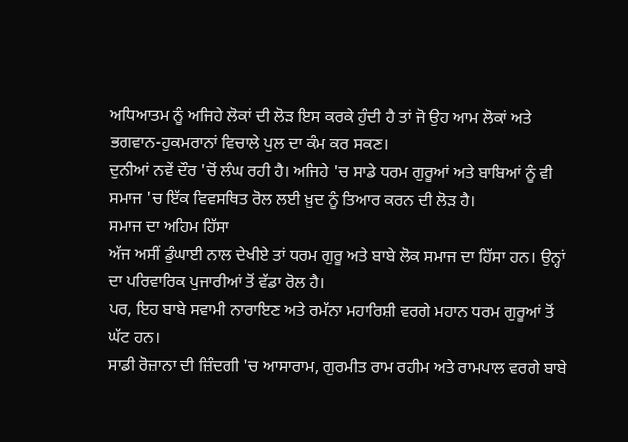ਅਧਿਆਤਮ ਨੂੰ ਅਜਿਹੇ ਲੋਕਾਂ ਦੀ ਲੋੜ ਇਸ ਕਰਕੇ ਹੁੰਦੀ ਹੈ ਤਾਂ ਜੋ ਉਹ ਆਮ ਲੋਕਾਂ ਅਤੇ ਭਗਵਾਨ-ਹੁਕਮਰਾਨਾਂ ਵਿਚਾਲੇ ਪੁਲ ਦਾ ਕੰਮ ਕਰ ਸਕਣ।
ਦੁਨੀਆਂ ਨਵੇਂ ਦੌਰ 'ਚੋਂ ਲੰਘ ਰਹੀ ਹੈ। ਅਜਿਹੇ 'ਚ ਸਾਡੇ ਧਰਮ ਗੁਰੂਆਂ ਅਤੇ ਬਾਬਿਆਂ ਨੂੰ ਵੀ ਸਮਾਜ 'ਚ ਇੱਕ ਵਿਵਸਥਿਤ ਰੋਲ ਲਈ ਖ਼ੁਦ ਨੂੰ ਤਿਆਰ ਕਰਨ ਦੀ ਲੋੜ ਹੈ।
ਸਮਾਜ ਦਾ ਅਹਿਮ ਹਿੱਸਾ
ਅੱਜ ਅਸੀਂ ਡੁੰਘਾਈ ਨਾਲ ਦੇਖੀਏ ਤਾਂ ਧਰਮ ਗੁਰੂ ਅਤੇ ਬਾਬੇ ਲੋਕ ਸਮਾਜ ਦਾ ਹਿੱਸਾ ਹਨ। ਉਨ੍ਹਾਂ ਦਾ ਪਰਿਵਾਰਿਕ ਪੁਜਾਰੀਆਂ ਤੋਂ ਵੱਡਾ ਰੋਲ ਹੈ।
ਪਰ, ਇਹ ਬਾਬੇ ਸਵਾਮੀ ਨਾਰਾਇਣ ਅਤੇ ਰਮੱਨਾ ਮਹਾਰਿਸ਼ੀ ਵਰਗੇ ਮਹਾਨ ਧਰਮ ਗੁਰੂਆਂ ਤੋਂ ਘੱਟ ਹਨ।
ਸਾਡੀ ਰੋਜ਼ਾਨਾ ਦੀ ਜ਼ਿੰਦਗੀ 'ਚ ਆਸਾਰਾਮ, ਗੁਰਮੀਤ ਰਾਮ ਰਹੀਮ ਅਤੇ ਰਾਮਪਾਲ ਵਰਗੇ ਬਾਬੇ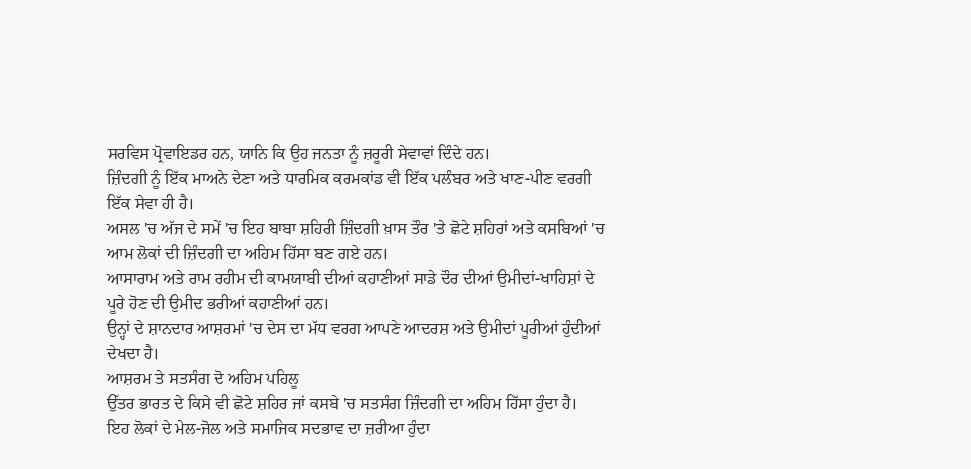ਸਰਵਿਸ ਪ੍ਰੋਵਾਇਡਰ ਹਨ, ਯਾਨਿ ਕਿ ਉਹ ਜਨਤਾ ਨੂੰ ਜ਼ਰੂਰੀ ਸੇਵਾਵਾਂ ਦਿੰਦੇ ਹਨ।
ਜ਼ਿੰਦਗੀ ਨੂੰ ਇੱਕ ਮਾਅਨੇ ਦੇਣਾ ਅਤੇ ਧਾਰਮਿਕ ਕਰਮਕਾਂਡ ਵੀ ਇੱਕ ਪਲੰਬਰ ਅਤੇ ਖਾਣ-ਪੀਣ ਵਰਗੀ ਇੱਕ ਸੇਵਾ ਹੀ ਹੈ।
ਅਸਲ 'ਚ ਅੱਜ ਦੇ ਸਮੇਂ 'ਚ ਇਹ ਬਾਬਾ ਸ਼ਹਿਰੀ ਜ਼ਿੰਦਗੀ ਖ਼ਾਸ ਤੌਰ 'ਤੇ ਛੋਟੇ ਸ਼ਹਿਰਾਂ ਅਤੇ ਕਸਬਿਆਂ 'ਚ ਆਮ ਲੋਕਾਂ ਦੀ ਜ਼ਿੰਦਗੀ ਦਾ ਅਹਿਮ ਹਿੱਸਾ ਬਣ ਗਏ ਹਨ।
ਆਸਾਰਾਮ ਅਤੇ ਰਾਮ ਰਹੀਮ ਦੀ ਕਾਮਯਾਬੀ ਦੀਆਂ ਕਹਾਣੀਆਂ ਸਾਡੇ ਦੌਰ ਦੀਆਂ ਉਮੀਦਾਂ-ਖਾਹਿਸ਼ਾਂ ਦੇ ਪੂਰੇ ਹੋਣ ਦੀ ਉਮੀਦ ਭਰੀਆਂ ਕਹਾਣੀਆਂ ਹਨ।
ਉਨ੍ਹਾਂ ਦੇ ਸ਼ਾਨਦਾਰ ਆਸ਼ਰਮਾਂ 'ਚ ਦੇਸ ਦਾ ਮੱਧ ਵਰਗ ਆਪਣੇ ਆਦਰਸ਼ ਅਤੇ ਉਮੀਦਾਂ ਪੂਰੀਆਂ ਹੁੰਦੀਆਂ ਦੇਖਦਾ ਹੈ।
ਆਸ਼ਰਮ ਤੇ ਸਤਸੰਗ ਦੋ ਅਹਿਮ ਪਹਿਲੂ
ਉੱਤਰ ਭਾਰਤ ਦੇ ਕਿਸੇ ਵੀ ਛੋਟੇ ਸ਼ਹਿਰ ਜਾਂ ਕਸਬੇ 'ਚ ਸਤਸੰਗ ਜ਼ਿੰਦਗੀ ਦਾ ਅਹਿਮ ਹਿੱਸਾ ਹੁੰਦਾ ਹੈ।
ਇਹ ਲੋਕਾਂ ਦੇ ਮੇਲ-ਜੋਲ ਅਤੇ ਸਮਾਜਿਕ ਸਦਭਾਵ ਦਾ ਜ਼ਰੀਆ ਹੁੰਦਾ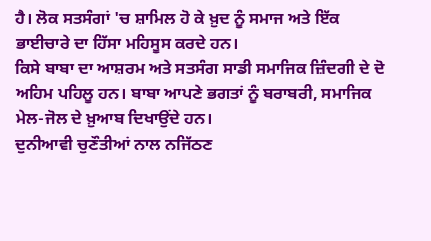ਹੈ। ਲੋਕ ਸਤਸੰਗਾਂ 'ਚ ਸ਼ਾਮਿਲ ਹੋ ਕੇ ਖ਼ੁਦ ਨੂੰ ਸਮਾਜ ਅਤੇ ਇੱਕ ਭਾਈਚਾਰੇ ਦਾ ਹਿੱਸਾ ਮਹਿਸੂਸ ਕਰਦੇ ਹਨ।
ਕਿਸੇ ਬਾਬਾ ਦਾ ਆਸ਼ਰਮ ਅਤੇ ਸਤਸੰਗ ਸਾਡੀ ਸਮਾਜਿਕ ਜ਼ਿੰਦਗੀ ਦੇ ਦੋ ਅਹਿਮ ਪਹਿਲੂ ਹਨ। ਬਾਬਾ ਆਪਣੇ ਭਗਤਾਂ ਨੂੰ ਬਰਾਬਰੀ, ਸਮਾਜਿਕ ਮੇਲ-ਜੋਲ ਦੇ ਖ਼ੁਆਬ ਦਿਖਾਉਂਦੇ ਹਨ।
ਦੁਨੀਆਵੀ ਚੁਣੌਤੀਆਂ ਨਾਲ ਨਜਿੱਠਣ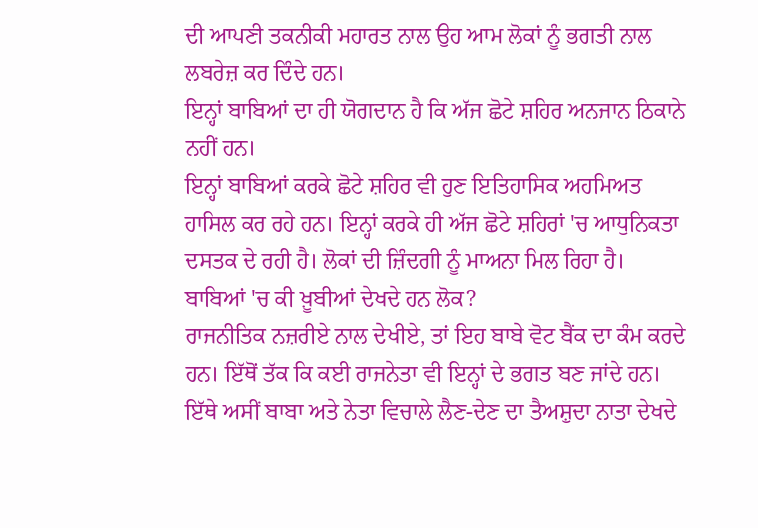ਦੀ ਆਪਣੀ ਤਕਨੀਕੀ ਮਹਾਰਤ ਨਾਲ ਉਹ ਆਮ ਲੋਕਾਂ ਨੂੰ ਭਗਤੀ ਨਾਲ ਲਬਰੇਜ਼ ਕਰ ਦਿੰਦੇ ਹਨ।
ਇਨ੍ਹਾਂ ਬਾਬਿਆਂ ਦਾ ਹੀ ਯੋਗਦਾਨ ਹੈ ਕਿ ਅੱਜ ਛੋਟੇ ਸ਼ਹਿਰ ਅਨਜਾਨ ਠਿਕਾਨੇ ਨਹੀਂ ਹਨ।
ਇਨ੍ਹਾਂ ਬਾਬਿਆਂ ਕਰਕੇ ਛੋਟੇ ਸ਼ਹਿਰ ਵੀ ਹੁਣ ਇਤਿਹਾਸਿਕ ਅਹਮਿਅਤ ਹਾਸਿਲ ਕਰ ਰਹੇ ਹਨ। ਇਨ੍ਹਾਂ ਕਰਕੇ ਹੀ ਅੱਜ ਛੋਟੇ ਸ਼ਹਿਰਾਂ 'ਚ ਆਧੁਨਿਕਤਾ ਦਸਤਕ ਦੇ ਰਹੀ ਹੈ। ਲੋਕਾਂ ਦੀ ਜ਼ਿੰਦਗੀ ਨੂੰ ਮਾਅਨਾ ਮਿਲ ਰਿਹਾ ਹੈ।
ਬਾਬਿਆਂ 'ਚ ਕੀ ਖ਼ੂਬੀਆਂ ਦੇਖਦੇ ਹਨ ਲੋਕ?
ਰਾਜਨੀਤਿਕ ਨਜ਼ਰੀਏ ਨਾਲ ਦੇਖੀਏ, ਤਾਂ ਇਹ ਬਾਬੇ ਵੋਟ ਬੈਂਕ ਦਾ ਕੰਮ ਕਰਦੇ ਹਨ। ਇੱਥੋਂ ਤੱਕ ਕਿ ਕਈ ਰਾਜਨੇਤਾ ਵੀ ਇਨ੍ਹਾਂ ਦੇ ਭਗਤ ਬਣ ਜਾਂਦੇ ਹਨ।
ਇੱਥੇ ਅਸੀਂ ਬਾਬਾ ਅਤੇ ਨੇਤਾ ਵਿਚਾਲੇ ਲੈਣ-ਦੇਣ ਦਾ ਤੈਅਸ਼ੁਦਾ ਨਾਤਾ ਦੇਖਦੇ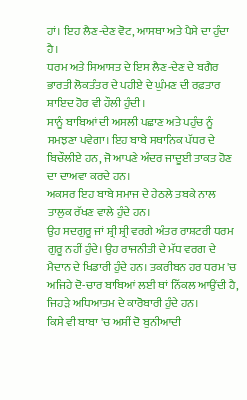ਹਾਂ। ਇਹ ਲੈਣ-ਦੇਣ ਵੋਟ, ਆਸਥਾ ਅਤੇ ਪੈਸੇ ਦਾ ਹੁੰਦਾ ਹੈ।
ਧਰਮ ਅਤੇ ਸਿਆਸਤ ਦੇ ਇਸ ਲੈਣ-ਦੇਣ ਦੇ ਬਗੈਰ ਭਾਰਤੀ ਲੋਕਤੰਤਰ ਦੇ ਪਹੀਏ ਦੇ ਘੁੰਮਣ ਦੀ ਰਫ਼ਤਾਰ ਸ਼ਾਇਦ ਹੋਰ ਵੀ ਹੌਲੀ ਹੁੰਦੀ।
ਸਾਨੂੰ ਬਾਬਿਆਂ ਦੀ ਅਸਲੀ ਪਛਾਣ ਅਤੇ ਪਹੁੰਚ ਨੂੰ ਸਮਝਣਾ ਪਵੇਗਾ। ਇਹ ਬਾਬੇ ਸਥਾਨਿਕ ਪੱਧਰ ਦੇ ਬਿਚੌਲੀਏ ਹਨ, ਜੋ ਆਪਣੇ ਅੰਦਰ ਜਾਦੂਈ ਤਾਕਤ ਹੋਣ ਦਾ ਦਾਅਵਾ ਕਰਦੇ ਹਨ।
ਅਕਸਰ ਇਹ ਬਾਬੇ ਸਮਾਜ ਦੇ ਹੇਠਲੇ ਤਬਕੇ ਨਾਲ ਤਾਲੁਕ ਰੱਖਣ ਵਾਲੇ ਹੁੰਦੇ ਹਨ।
ਉਹ ਸਦਗੁਰੂ ਜਾਂ ਸ਼੍ਰੀ ਸ਼੍ਰੀ ਵਰਗੇ ਅੰਤਰ ਰਾਸ਼ਟਰੀ ਧਰਮ ਗੁਰੂ ਨਹੀਂ ਹੁੰਦੇ। ਉਹ ਰਾਜਨੀਤੀ ਦੇ ਮੱਧ ਵਰਗ ਦੇ ਮੈਦਾਨ ਦੇ ਖਿਡਾਰੀ ਹੁੰਦੇ ਹਨ। ਤਕਰੀਬਨ ਹਰ ਧਰਮ 'ਚ ਅਜਿਹੇ ਦੋ-ਚਾਰ ਬਾਬਿਆਂ ਲਈ ਥਾਂ ਨਿੱਕਲ ਆਉਂਦੀ ਹੈ, ਜਿਹੜੇ ਅਧਿਆਤਮ ਦੇ ਕਾਰੋਬਾਰੀ ਹੁੰਦੇ ਹਨ।
ਕਿਸੇ ਵੀ ਬਾਬਾ 'ਚ ਅਸੀਂ ਦੋ ਬੁਨੀਆਦੀ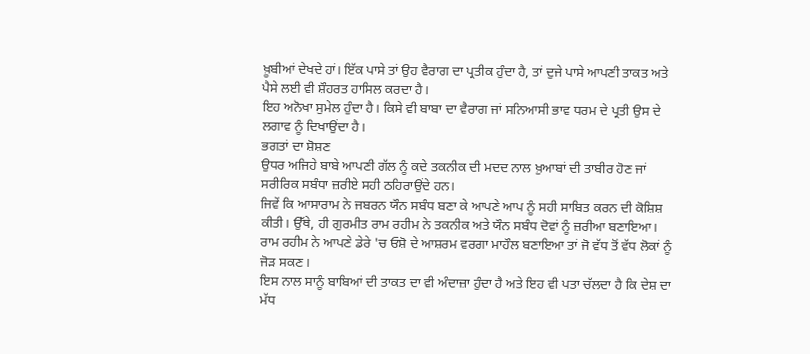ਖ਼ੂਬੀਆਂ ਦੇਖਦੇ ਹਾਂ। ਇੱਕ ਪਾਸੇ ਤਾਂ ਉਹ ਵੈਰਾਗ ਦਾ ਪ੍ਰਤੀਕ ਹੁੰਦਾ ਹੈ, ਤਾਂ ਦੁਜੇ ਪਾਸੇ ਆਪਣੀ ਤਾਕਤ ਅਤੇ ਪੈਸੇ ਲਈ ਵੀ ਸ਼ੌਹਰਤ ਹਾਸਿਲ ਕਰਦਾ ਹੈ।
ਇਹ ਅਨੋਖਾ ਸੁਮੇਲ ਹੁੰਦਾ ਹੈ। ਕਿਸੇ ਵੀ ਬਾਬਾ ਦਾ ਵੈਰਾਗ ਜਾਂ ਸਨਿਆਸੀ ਭਾਵ ਧਰਮ ਦੇ ਪ੍ਰਤੀ ਉਸ ਦੇ ਲਗਾਵ ਨੂੰ ਦਿਖਾਉਂਦਾ ਹੈ।
ਭਗਤਾਂ ਦਾ ਸ਼ੋਸ਼ਣ
ਉਧਰ ਅਜਿਹੇ ਬਾਬੇ ਆਪਣੀ ਗੱਲ ਨੂੰ ਕਦੇ ਤਕਨੀਕ ਦੀ ਮਦਦ ਨਾਲ ਖ਼ੁਆਬਾਂ ਦੀ ਤਾਬੀਰ ਹੋਣ ਜਾਂ ਸਰੀਰਿਕ ਸਬੰਧਾ ਜ਼ਰੀਏ ਸਹੀ ਠਹਿਰਾਉਂਦੇ ਹਨ।
ਜਿਵੇਂ ਕਿ ਆਸਾਰਾਮ ਨੇ ਜਬਰਨ ਯੌਨ ਸਬੰਧ ਬਣਾ ਕੇ ਆਪਣੇ ਆਪ ਨੂੰ ਸਹੀ ਸਾਬਿਤ ਕਰਨ ਦੀ ਕੋਸ਼ਿਸ਼ ਕੀਤੀ। ਉੱਥੇ, ਹੀ ਗੁਰਮੀਤ ਰਾਮ ਰਹੀਮ ਨੇ ਤਕਨੀਕ ਅਤੇ ਯੌਨ ਸਬੰਧ ਦੋਵਾਂ ਨੂੰ ਜ਼ਰੀਆ ਬਣਾਇਆ।
ਰਾਮ ਰਹੀਮ ਨੇ ਆਪਣੇ ਡੇਰੇ 'ਚ ਓਸ਼ੋ ਦੇ ਆਸ਼ਰਮ ਵਰਗਾ ਮਾਹੌਲ ਬਣਾਇਆ ਤਾਂ ਜੋ ਵੱਧ ਤੋਂ ਵੱਧ ਲੋਕਾਂ ਨੂੰ ਜੋੜ ਸਕਣ।
ਇਸ ਨਾਲ ਸਾਨੂੰ ਬਾਬਿਆਂ ਦੀ ਤਾਕਤ ਦਾ ਵੀ ਅੰਦਾਜ਼ਾ ਹੁੰਦਾ ਹੈ ਅਤੇ ਇਹ ਵੀ ਪਤਾ ਚੱਲਦਾ ਹੈ ਕਿ ਦੇਸ਼ ਦਾ ਮੱਧ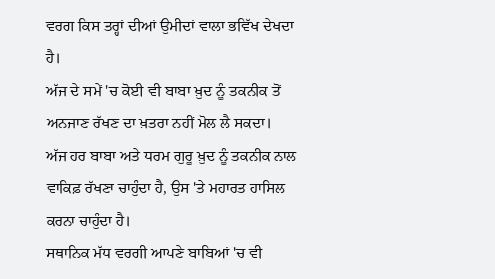ਵਰਗ ਕਿਸ ਤਰ੍ਹਾਂ ਦੀਆਂ ਉਮੀਦਾਂ ਵਾਲਾ ਭਵਿੱਖ ਦੇਖਦਾ ਹੈ।
ਅੱਜ ਦੇ ਸਮੇਂ 'ਚ ਕੋਈ ਵੀ ਬਾਬਾ ਖ਼ੁਦ ਨੂੰ ਤਕਨੀਕ ਤੋਂ ਅਨਜਾਣ ਰੱਖਣ ਦਾ ਖ਼ਤਰਾ ਨਹੀਂ ਮੋਲ ਲੈ ਸਕਦਾ।
ਅੱਜ ਹਰ ਬਾਬਾ ਅਤੇ ਧਰਮ ਗੁਰੂ ਖ਼ੁਦ ਨੂੰ ਤਕਨੀਕ ਨਾਲ ਵਾਕਿਫ਼ ਰੱਖਣਾ ਚਾਹੁੰਦਾ ਹੈ, ਉਸ 'ਤੇ ਮਹਾਰਤ ਹਾਸਿਲ ਕਰਨਾ ਚਾਹੁੰਦਾ ਹੈ।
ਸਥਾਨਿਕ ਮੱਧ ਵਰਗੀ ਆਪਣੇ ਬਾਬਿਆਂ 'ਚ ਵੀ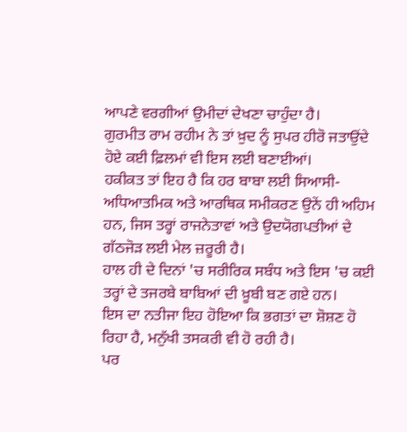ਆਪਣੇ ਵਰਗੀਆਂ ਉਮੀਦਾਂ ਦੇਖਣਾ ਚਾਹੁੰਦਾ ਹੈ।
ਗੁਰਮੀਤ ਰਾਮ ਰਹੀਮ ਨੇ ਤਾਂ ਖ਼ੁਦ ਨੂੰ ਸੁਪਰ ਹੀਰੋ ਜਤਾਉਂਦੇ ਹੋਏ ਕਈ ਫ਼ਿਲਮਾਂ ਵੀ ਇਸ ਲਈ ਬਣਾਈਆਂ।
ਹਕੀਕਤ ਤਾਂ ਇਹ ਹੈ ਕਿ ਹਰ ਬਾਬਾ ਲਈ ਸਿਆਸੀ-ਅਧਿਆਤਮਿਕ ਅਤੇ ਆਰਥਿਕ ਸਮੀਕਰਣ ਉਨੇਂ ਹੀ ਅਹਿਮ ਹਨ, ਜਿਸ ਤਰ੍ਹਾਂ ਰਾਜਨੇਤਾਵਾਂ ਅਤੇ ਉਦਯੋਗਪਤੀਆਂ ਦੇ ਗੱਠਜੋੜ ਲਈ ਮੇਲ ਜ਼ਰੂਰੀ ਹੈ।
ਹਾਲ ਹੀ ਦੇ ਦਿਨਾਂ 'ਚ ਸਰੀਰਿਕ ਸਬੰਧ ਅਤੇ ਇਸ 'ਚ ਕਈ ਤਰ੍ਹਾਂ ਦੇ ਤਜਰਬੇ ਬਾਬਿਆਂ ਦੀ ਖ਼ੂਬੀ ਬਣ ਗਏ ਹਨ।
ਇਸ ਦਾ ਨਤੀਜਾ ਇਹ ਹੋਇਆ ਕਿ ਭਗਤਾਂ ਦਾ ਸ਼ੋਸ਼ਣ ਹੋ ਰਿਹਾ ਹੈ, ਮਨੁੱਖੀ ਤਸਕਰੀ ਵੀ ਹੋ ਰਹੀ ਹੈ।
ਪਰ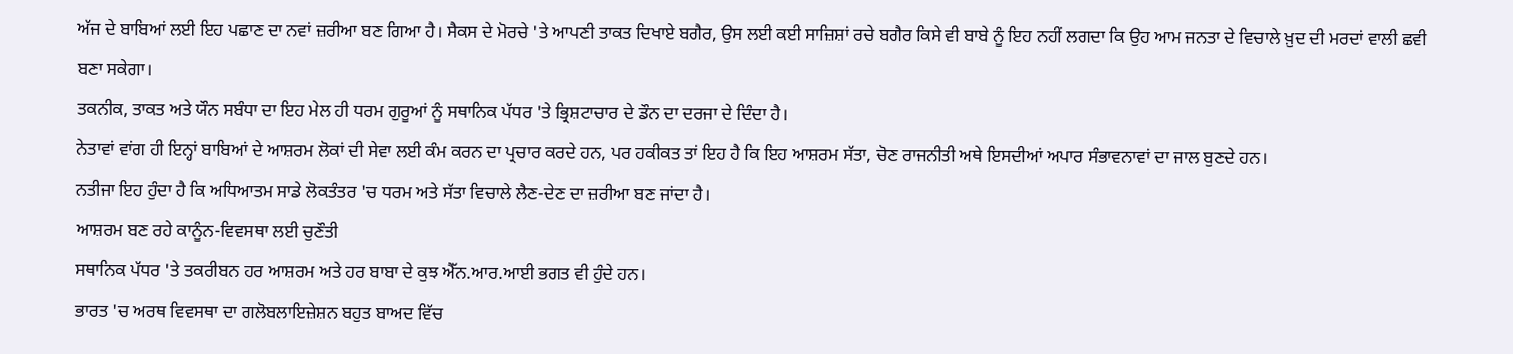ਅੱਜ ਦੇ ਬਾਬਿਆਂ ਲਈ ਇਹ ਪਛਾਣ ਦਾ ਨਵਾਂ ਜ਼ਰੀਆ ਬਣ ਗਿਆ ਹੈ। ਸੈਕਸ ਦੇ ਮੋਰਚੇ 'ਤੇ ਆਪਣੀ ਤਾਕਤ ਦਿਖਾਏ ਬਗੈਰ, ਉਸ ਲਈ ਕਈ ਸਾਜ਼ਿਸ਼ਾਂ ਰਚੇ ਬਗੈਰ ਕਿਸੇ ਵੀ ਬਾਬੇ ਨੂੰ ਇਹ ਨਹੀਂ ਲਗਦਾ ਕਿ ਉਹ ਆਮ ਜਨਤਾ ਦੇ ਵਿਚਾਲੇ ਖ਼ੁਦ ਦੀ ਮਰਦਾਂ ਵਾਲੀ ਛਵੀ ਬਣਾ ਸਕੇਗਾ।
ਤਕਨੀਕ, ਤਾਕਤ ਅਤੇ ਯੌਨ ਸਬੰਧਾ ਦਾ ਇਹ ਮੇਲ ਹੀ ਧਰਮ ਗੁਰੂਆਂ ਨੂੰ ਸਥਾਨਿਕ ਪੱਧਰ 'ਤੇ ਭ੍ਰਿਸ਼ਟਾਚਾਰ ਦੇ ਡੌਨ ਦਾ ਦਰਜਾ ਦੇ ਦਿੰਦਾ ਹੈ।
ਨੇਤਾਵਾਂ ਵਾਂਗ ਹੀ ਇਨ੍ਹਾਂ ਬਾਬਿਆਂ ਦੇ ਆਸ਼ਰਮ ਲੋਕਾਂ ਦੀ ਸੇਵਾ ਲਈ ਕੰਮ ਕਰਨ ਦਾ ਪ੍ਰਚਾਰ ਕਰਦੇ ਹਨ, ਪਰ ਹਕੀਕਤ ਤਾਂ ਇਹ ਹੈ ਕਿ ਇਹ ਆਸ਼ਰਮ ਸੱਤਾ, ਚੋਣ ਰਾਜਨੀਤੀ ਅਥੇ ਇਸਦੀਆਂ ਅਪਾਰ ਸੰਭਾਵਨਾਵਾਂ ਦਾ ਜਾਲ ਬੁਣਦੇ ਹਨ।
ਨਤੀਜਾ ਇਹ ਹੁੰਦਾ ਹੈ ਕਿ ਅਧਿਆਤਮ ਸਾਡੇ ਲੋਕਤੰਤਰ 'ਚ ਧਰਮ ਅਤੇ ਸੱਤਾ ਵਿਚਾਲੇ ਲੈਣ-ਦੇਣ ਦਾ ਜ਼ਰੀਆ ਬਣ ਜਾਂਦਾ ਹੈ।
ਆਸ਼ਰਮ ਬਣ ਰਹੇ ਕਾਨੂੰਨ-ਵਿਵਸਥਾ ਲਈ ਚੁਣੌਤੀ
ਸਥਾਨਿਕ ਪੱਧਰ 'ਤੇ ਤਕਰੀਬਨ ਹਰ ਆਸ਼ਰਮ ਅਤੇ ਹਰ ਬਾਬਾ ਦੇ ਕੁਝ ਐੱਨ.ਆਰ.ਆਈ ਭਗਤ ਵੀ ਹੁੰਦੇ ਹਨ।
ਭਾਰਤ 'ਚ ਅਰਥ ਵਿਵਸਥਾ ਦਾ ਗਲੋਬਲਾਇਜ਼ੇਸ਼ਨ ਬਹੁਤ ਬਾਅਦ ਵਿੱਚ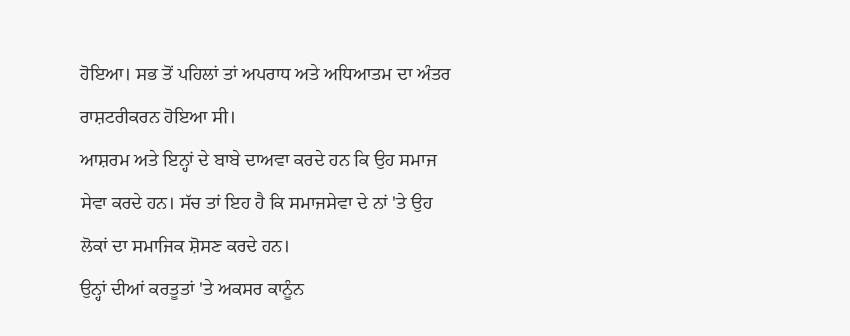ਹੋਇਆ। ਸਭ ਤੋਂ ਪਹਿਲਾਂ ਤਾਂ ਅਪਰਾਧ ਅਤੇ ਅਧਿਆਤਮ ਦਾ ਅੰਤਰ ਰਾਸ਼ਟਰੀਕਰਨ ਹੋਇਆ ਸੀ।
ਆਸ਼ਰਮ ਅਤੇ ਇਨ੍ਹਾਂ ਦੇ ਬਾਬੇ ਦਾਅਵਾ ਕਰਦੇ ਹਨ ਕਿ ਉਹ ਸਮਾਜ ਸੇਵਾ ਕਰਦੇ ਹਨ। ਸੱਚ ਤਾਂ ਇਹ ਹੈ ਕਿ ਸਮਾਜਸੇਵਾ ਦੇ ਨਾਂ 'ਤੇ ਉਹ ਲੋਕਾਂ ਦਾ ਸਮਾਜਿਕ ਸ਼ੋਸਣ ਕਰਦੇ ਹਨ।
ਉਨ੍ਹਾਂ ਦੀਆਂ ਕਰਤੂਤਾਂ 'ਤੇ ਅਕਸਰ ਕਾਨੂੰਨ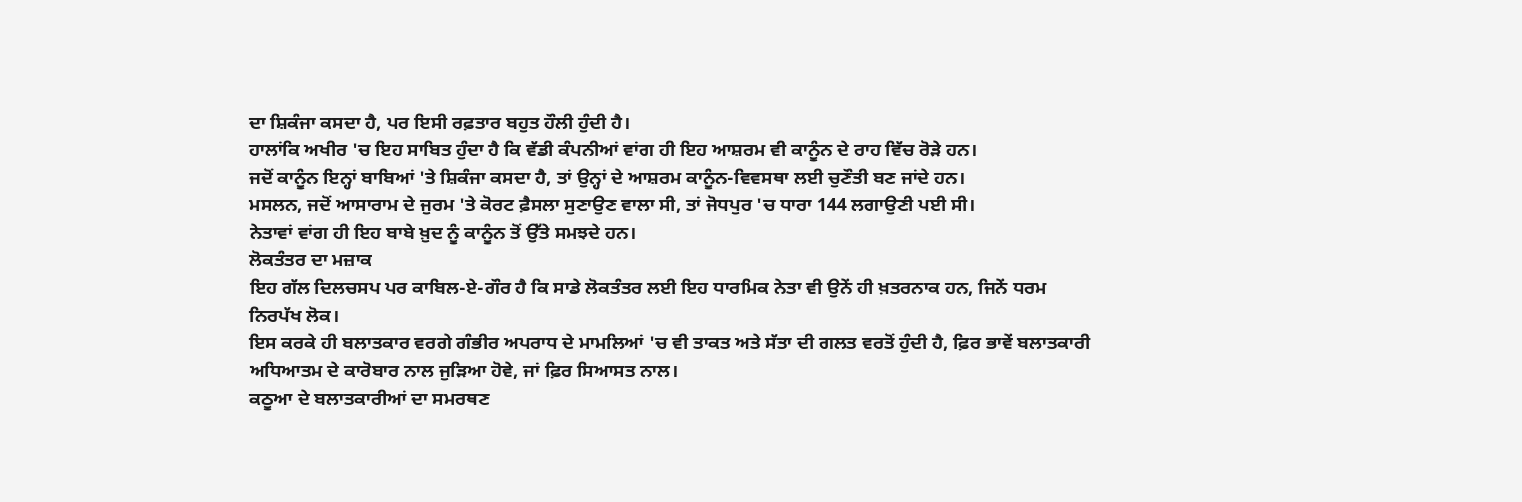ਦਾ ਸ਼ਿਕੰਜਾ ਕਸਦਾ ਹੈ, ਪਰ ਇਸੀ ਰਫ਼ਤਾਰ ਬਹੁਤ ਹੌਲੀ ਹੁੰਦੀ ਹੈ।
ਹਾਲਾਂਕਿ ਅਖੀਰ 'ਚ ਇਹ ਸਾਬਿਤ ਹੁੰਦਾ ਹੈ ਕਿ ਵੱਡੀ ਕੰਪਨੀਆਂ ਵਾਂਗ ਹੀ ਇਹ ਆਸ਼ਰਮ ਵੀ ਕਾਨੂੰਨ ਦੇ ਰਾਹ ਵਿੱਚ ਰੋੜੇ ਹਨ।
ਜਦੋਂ ਕਾਨੂੰਨ ਇਨ੍ਹਾਂ ਬਾਬਿਆਂ 'ਤੇ ਸ਼ਿਕੰਜਾ ਕਸਦਾ ਹੈ, ਤਾਂ ਉਨ੍ਹਾਂ ਦੇ ਆਸ਼ਰਮ ਕਾਨੂੰਨ-ਵਿਵਸਥਾ ਲਈ ਚੁਣੌਤੀ ਬਣ ਜਾਂਦੇ ਹਨ।
ਮਸਲਨ, ਜਦੋਂ ਆਸਾਰਾਮ ਦੇ ਜੁਰਮ 'ਤੇ ਕੋਰਟ ਫ਼ੈਸਲਾ ਸੁਣਾਉਣ ਵਾਲਾ ਸੀ, ਤਾਂ ਜੋਧਪੁਰ 'ਚ ਧਾਰਾ 144 ਲਗਾਉਣੀ ਪਈ ਸੀ।
ਨੇਤਾਵਾਂ ਵਾਂਗ ਹੀ ਇਹ ਬਾਬੇ ਖ਼ੁਦ ਨੂੰ ਕਾਨੂੰਨ ਤੋਂ ਉੱਤੇ ਸਮਝਦੇ ਹਨ।
ਲੋਕਤੰਤਰ ਦਾ ਮਜ਼ਾਕ
ਇਹ ਗੱਲ ਦਿਲਚਸਪ ਪਰ ਕਾਬਿਲ-ਏ-ਗੌਰ ਹੈ ਕਿ ਸਾਡੇ ਲੋਕਤੰਤਰ ਲਈ ਇਹ ਧਾਰਮਿਕ ਨੇਤਾ ਵੀ ਉਨੇਂ ਹੀ ਖ਼ਤਰਨਾਕ ਹਨ, ਜਿਨੇਂ ਧਰਮ ਨਿਰਪੱਖ ਲੋਕ।
ਇਸ ਕਰਕੇ ਹੀ ਬਲਾਤਕਾਰ ਵਰਗੇ ਗੰਭੀਰ ਅਪਰਾਧ ਦੇ ਮਾਮਲਿਆਂ 'ਚ ਵੀ ਤਾਕਤ ਅਤੇ ਸੱਤਾ ਦੀ ਗਲਤ ਵਰਤੋਂ ਹੁੰਦੀ ਹੈ, ਫ਼ਿਰ ਭਾਵੇਂ ਬਲਾਤਕਾਰੀ ਅਧਿਆਤਮ ਦੇ ਕਾਰੋਬਾਰ ਨਾਲ ਜੁੜਿਆ ਹੋਵੇ, ਜਾਂ ਫ਼ਿਰ ਸਿਆਸਤ ਨਾਲ।
ਕਠੂਆ ਦੇ ਬਲਾਤਕਾਰੀਆਂ ਦਾ ਸਮਰਥਣ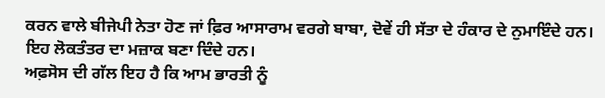ਕਰਨ ਵਾਲੇ ਬੀਜੇਪੀ ਨੇਤਾ ਹੋਣ ਜਾਂ ਫ਼ਿਰ ਆਸਾਰਾਮ ਵਰਗੇ ਬਾਬਾ, ਦੋਵੇਂ ਹੀ ਸੱਤਾ ਦੇ ਹੰਕਾਰ ਦੇ ਨੁਮਾਇੰਦੇ ਹਨ। ਇਹ ਲੋਕਤੰਤਰ ਦਾ ਮਜ਼ਾਕ ਬਣਾ ਦਿੰਦੇ ਹਨ।
ਅਫ਼ਸੋਸ ਦੀ ਗੱਲ ਇਹ ਹੈ ਕਿ ਆਮ ਭਾਰਤੀ ਨੂੰ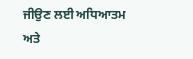ਜੀਉਣ ਲਈ ਅਧਿਆਤਮ ਅਤੇ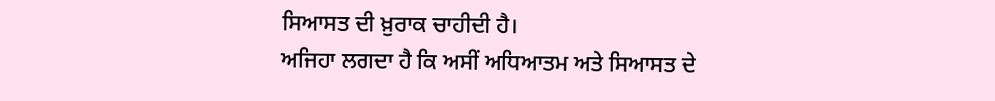ਸਿਆਸਤ ਦੀ ਖ਼ੁਰਾਕ ਚਾਹੀਦੀ ਹੈ।
ਅਜਿਹਾ ਲਗਦਾ ਹੈ ਕਿ ਅਸੀਂ ਅਧਿਆਤਮ ਅਤੇ ਸਿਆਸਤ ਦੇ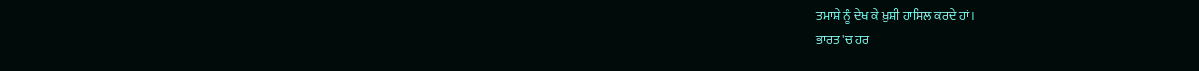ਤਮਾਸ਼ੇ ਨੂੰ ਦੇਖ ਕੇ ਖ਼ੁਸ਼ੀ ਹਾਸਿਲ ਕਰਦੇ ਹਾਂ।
ਭਾਰਤ 'ਚ ਹਰ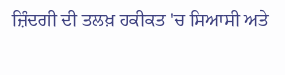ਜ਼ਿੰਦਗੀ ਦੀ ਤਲਖ਼ ਹਕੀਕਤ 'ਚ ਸਿਆਸੀ ਅਤੇ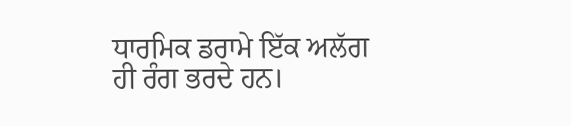ਧਾਰਮਿਕ ਡਰਾਮੇ ਇੱਕ ਅਲੱਗ ਹੀ ਰੰਗ ਭਰਦੇ ਹਨ।